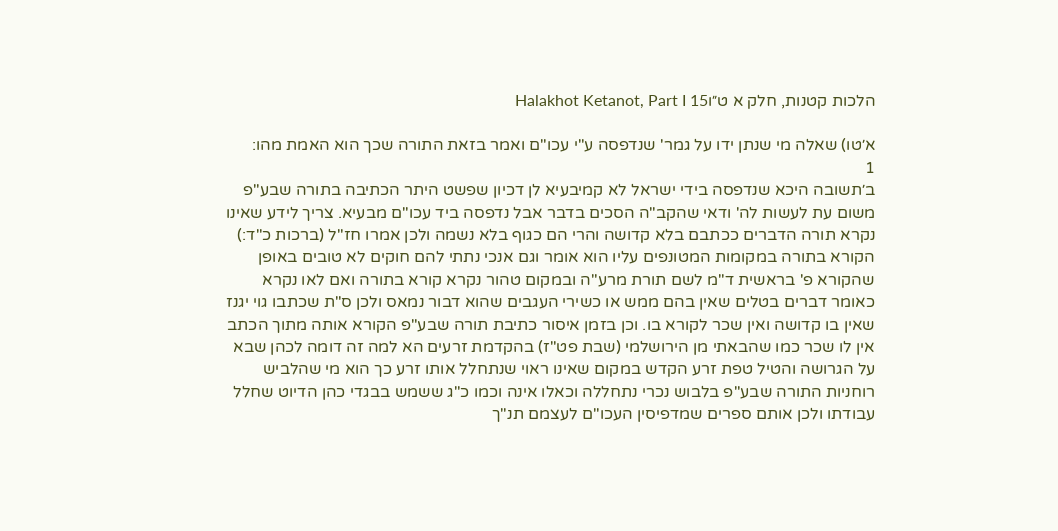הלכות קטנות, חלק א ט״וHalakhot Ketanot, Part I 15

א׳טו) שאלה מי שנתן ידו על גמר' שנדפסה ע"י עכו"ם ואמר בזאת התורה שכך הוא האמת מהו:
1
ב׳תשובה היכא שנדפסה בידי ישראל לא קמיבעיא לן דכיון שפשט היתר הכתיבה בתורה שבע"פ משום עת לעשות לה' ודאי שהקב"ה הסכים בדבר אבל נדפסה ביד עכו"ם מבעיא. צריך לידע שאינו נקרא תורה הדברים ככתבם בלא קדושה והרי הם כגוף בלא נשמה ולכן אמרו חז"ל (ברכות כ"ד:) הקורא בתורה במקומות המטונפים עליו הוא אומר וגם אנכי נתתי להם חוקים לא טובים באופן שהקורא פ' בראשית ד"מ לשם תורת מרע"ה ובמקום טהור נקרא קורא בתורה ואם לאו נקרא כאומר דברים בטלים שאין בהם ממש או כשירי העגבים שהוא דבור נמאס ולכן ס"ת שכתבו גוי יגנז שאין בו קדושה ואין שכר לקורא בו. וכן בזמן איסור כתיבת תורה שבע"פ הקורא אותה מתוך הכתב אין לו שכר כמו שהבאתי מן הירושלמי (שבת פט"ז) בהקדמת זרעים הא למה זה דומה לכהן שבא על הגרושה והטיל טפת זרע הקדש במקום שאינו ראוי שנתחלל אותו זרע כך הוא מי שהלביש רוחניות התורה שבע"פ בלבוש נכרי נתחללה וכאלו אינה וכמו כ"ג ששמש בבגדי כהן הדיוט שחלל עבודתו ולכן אותם ספרים שמדפיסין העכו"ם לעצמם תנ"ך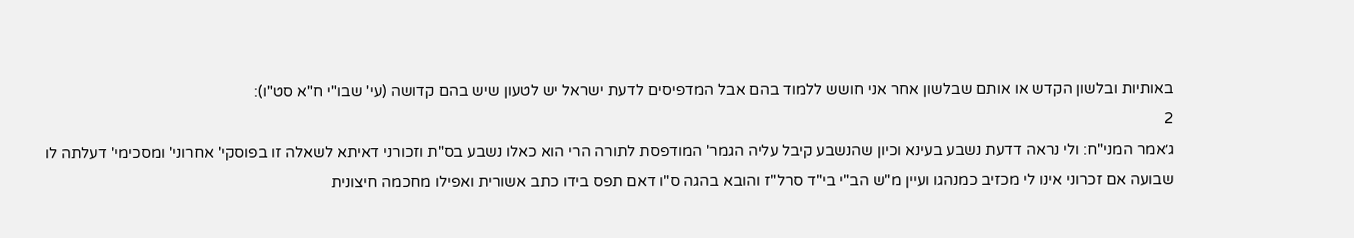באותיות ובלשון הקדש או אותם שבלשון אחר אני חושש ללמוד בהם אבל המדפיסים לדעת ישראל יש לטעון שיש בהם קדושה (עי' שבו"י ח"א סט"ו):
2
ג׳אמר המני"ח: ולי נראה דדעת נשבע בעינא וכיון שהנשבע קיבל עליה הגמר' המודפסת לתורה הרי הוא כאלו נשבע בס"ת וזכורני דאיתא לשאלה זו בפוסקי' אחרוני' ומסכימי' דעלתה לו שבועה אם זכרוני אינו לי מכזיב כמנהגו ועיין מ"ש הב"י בי"ד סרל"ז והובא בהגה ס"ו דאם תפס בידו כתב אשורית ואפילו מחכמה חיצונית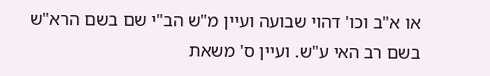או א"ב וכו' דהוי שבועה ועיין מ"ש הב"י שם בשם הרא"ש בשם רב האי ע"ש. ועיין ס' משאת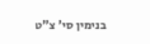בנימין סי' צ"ט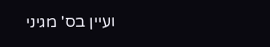ועיין בס' מגיני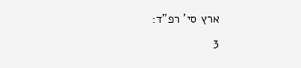ארץ סי' רפ"ד:
3